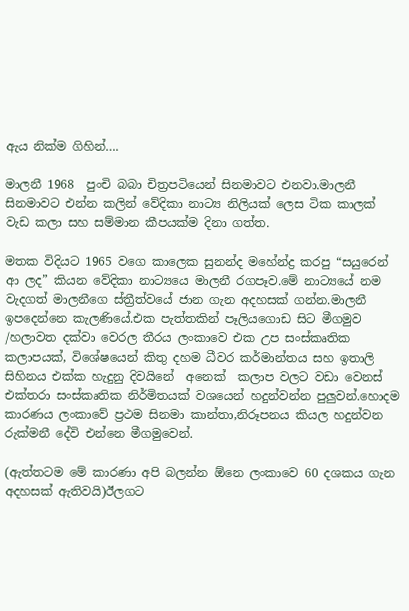ඇය නික්ම ගිහින්….

මාලනී 1968  පුංචි බබා චිත්‍රපටියෙන් සිනමාවට එනවා.මාලනී සිනමාවට එන්න කලින් වේදිකා නාට්‍ය නිලියක් ලෙස ටික කාලක් වැඩ කලා සහ සම්මාන කීපයක්ම දිනා ගත්ත.

මතක විදියට 1965 වගෙ කාලෙක සුනන්ද මහේන්ද්‍ර කරපු “සයුරෙන් ආ ලද” කියන වේදිකා නාට්‍යයෙ මාලනී රගපෑව.මේ නාට්‍යයේ නම වැදගත් මාලනීගෙ ස්ත්‍රීත්වයේ ජාන ගැන අදහසක් ගන්න.මාලනී ඉපදෙන්නෙ කැලණියේ.එක පැත්තකින් පෑලියගොඩ සිට මීගමුව /හලාවත දක්වා වෙරල තීරය ලංකාවෙ එක උප සංස්කෘතික කලාපයක්, විශේෂයෙන් කිතු දහම ධීවර කර්මාන්තය සහ ඉතාලි සිහිනය එක්ක හැදුනු දිවයිනේ  අනෙක්  කලාප වලට වඩා වෙනස් එක්‍තරා සංස්කෘතික නිර්මිතයක් වශයෙන් හදුන්වන්න පුලුවන්.හොදම කාරණය ලංකාවේ ප්‍රථම සිනමා කාන්තා,නිරූපනය කියල හදුන්වන රුක්මනී දේවි එන්නෙ මීගමුවෙන්.

(ඇත්තටම මේ කාරණා අපි බලන්න ඕනෙ ලංකාවෙ 60 දශකය ගැන අදහසක් ඇතිවයි)ඊලගට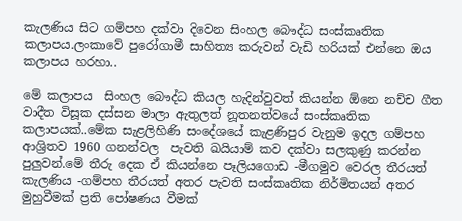කැලණිය සිට ගම්පහ දක්වා දිවෙන සිංහල බෞද්ධ සංස්කෘතික කලාපය.ලංකාවේ පුරෝගාමී සාහිත්‍ය කරුවන් වැඩි හරියක් එන්නෙ ඔය කලාපය හරහා..

මේ කලාපය  සිංහල බෞද්ධ කියල හැදින්වුවත් කියන්න ඕනෙ නච්ච ගීත වාදීත විසූක දස්සන මාලා ඇතුලත් නූතනත්වයේ සංස්කෘතික කලාපයක්..මේක සැළලිහිණි සංදේශයේ කැළණිපුර වැනුම ඉදල ගම්පහ ආශ්‍රිතව 1960 ගනන්වල  පැවති ඛයියාම් කව දක්වා සලකුණු කරන්න පුලුවන්.මේ තීරු දෙක ඒ කියන්නෙ පෑලියගොඩ -මීගමුව වෙරල තීරයත් කැලණිය -ගම්පහ තීරයත් අතර පැවති සංස්කෘතික නිර්මිතයන් අතර මුහුවීමක් ප්‍රති පෝෂණය වීමක්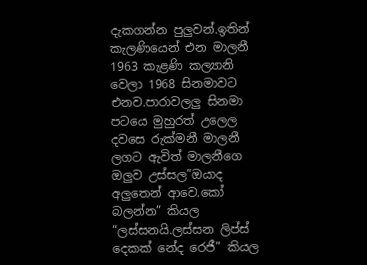දැකගන්න පුලුවන්.ඉතින් කැලණියෙන් එන මාලනී 1963 කැළණි කල්‍යානි වෙලා 1968 සිනමාවට එනව.පාරාවලලු සිනමා පටයෙ මුහුරත් උලෙල දවසෙ රුක්මනී මාලනී ලගට ඇවිත් මාලනීගෙ ඔලුව උස්සල”ඔයාද අලුතෙන් ආවෙ.කෝ බලන්න” කියල “ලස්සනයි.ලස්සන ලිප්ස් දෙකක් නේද රෙජී” කියල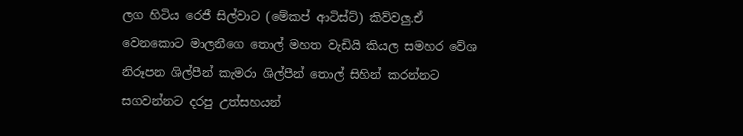ලග හිටිය රෙජී සිල්වාට (මේකප් ආටිස්ට්) කිව්වලු.ඒ වෙනකොට මාලනීගෙ තොල් මහත වැඩියි කියල සමහර වේශ නිරූපන ශිල්පීන් කැමරා ශිල්පීන් තොල් සිහින් කරන්නට සගවන්නට දරපු උත්සහයන්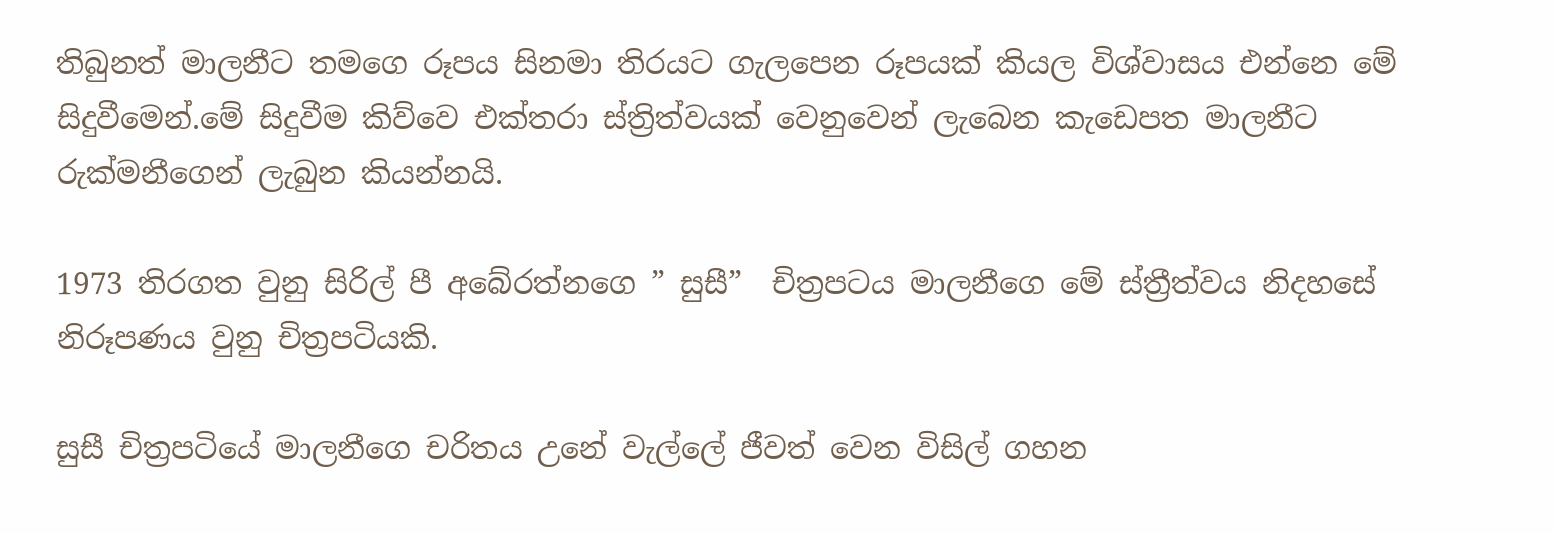තිබුනත් මාලනීට තමගෙ රූපය සිනමා තිරයට ගැලපෙන රූපයක් කියල විශ්වාසය එන්නෙ මේ සිදුවීමෙන්.මේ සිදුවීම කිව්වෙ එක්තරා ස්ත්‍රිත්වයක් වෙනුවෙන් ලැබෙන කැඩෙපත මාලනීට රුක්මනීගෙන් ලැබුන කියන්නයි.

1973 තිරගත වුනු සිරිල් පී අබේරත්නගෙ ” සුසී”  චිත්‍රපටය මාලනීගෙ මේ ස්ත්‍රීත්වය නිදහසේ නිරූපණය වුනු චිත්‍රපටියකි.

සුසී චිත්‍රපටියේ මාලනීගෙ චරිතය උනේ වැල්ලේ ජීවත් වෙන විසිල් ගහන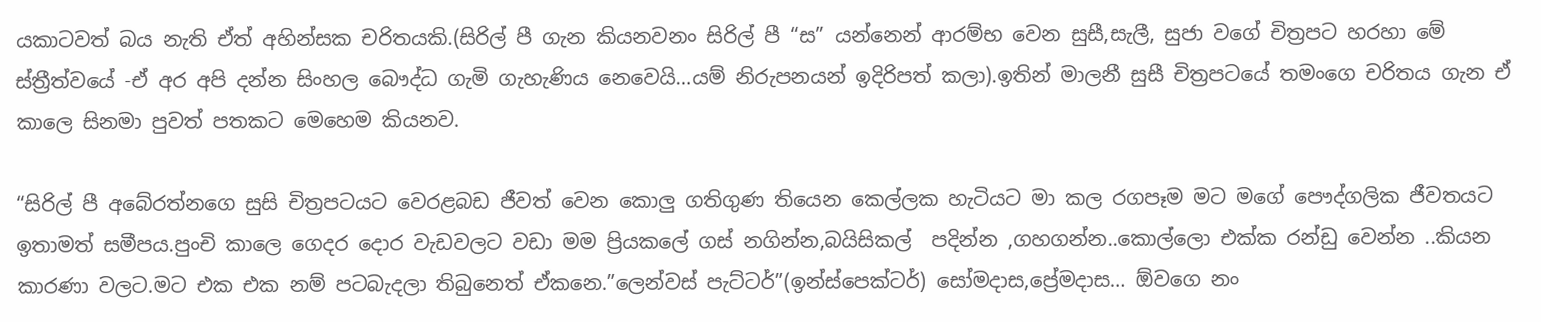යකාටවත් බය නැති ඒත් අහින්සක චරිතයකි.(සිරිල් පී ගැන කියනවනං සිරිල් පී “ස” යන්නෙන් ආරම්භ වෙන සුසී,සැලී, සුජා වගේ චිත්‍රපට හරහා මේ ස්ත්‍රීත්වයේ -ඒ අර අපි දන්න සිංහල බෞද්ධ ගැමි ගැහැණිය නෙවෙයි…යම් නිරුපනයන් ඉදිරිපත් කලා).ඉතින් මාලනී සුසී චිත්‍රපටයේ තමංගෙ චරිතය ගැන ඒ කාලෙ සිනමා පුවත් පතකට මෙහෙම කියනව.

“සිරිල් පී අබේරත්නගෙ සුසි චිත්‍රපටයට වෙරළබඩ ජීවත් වෙන කොලු ගතිගුණ තියෙන කෙල්ලක හැටියට මා කල රගපෑම මට මගේ පෞද්ගලික ජීවතයට ඉතාමත් සමීපය.පුංචි කාලෙ ගෙදර දොර වැඩවලට වඩා මම ප්‍රියකලේ ගස් නගින්න,බයිසිකල්  පදින්න ,ගහගන්න..කොල්ලො එක්ක රන්ඩු වෙන්න ..කියන කාරණා වලට.මට එක එක නම් පටබැදලා තිබුනෙත් ඒකනෙ.”ලෙන්වස් පැට්ටර්”(ඉන්ස්පෙක්ටර්) සෝමදාස,ප්‍රේමදාස… ඕවගෙ නං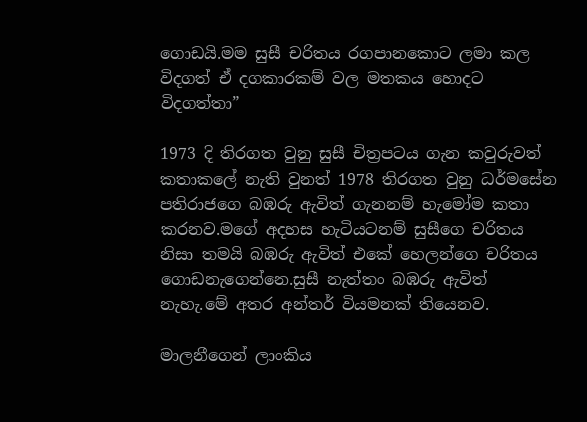ගොඩයි.මම සුසී චරිතය රගපානකොට ලමා කල විදගත් ඒ දගකාරකම් වල මතකය හොදට විදගත්තා”

1973 දි තිරගත වුනු සුසී චිත්‍රපටය ගැන කවුරුවත් කතාකලේ නැති වුනත් 1978 තිරගත වුනු ධර්මසේන පතිරාජගෙ බඹරු ඇවිත් ගැනනම් හැමෝම කතා කරනව.මගේ අදහස හැටියටනම් සුසීගෙ චරිතය නිසා තමයි බඹරු ඇවිත් එකේ හෙලන්ගෙ චරිතය ගොඩනැගෙන්නෙ.සුසී නැත්තං බඹරු ඇවිත් නැහැ.මේ අතර අන්තර් වියමනක් තියෙනව.

මාලනීගෙන් ලාංකිය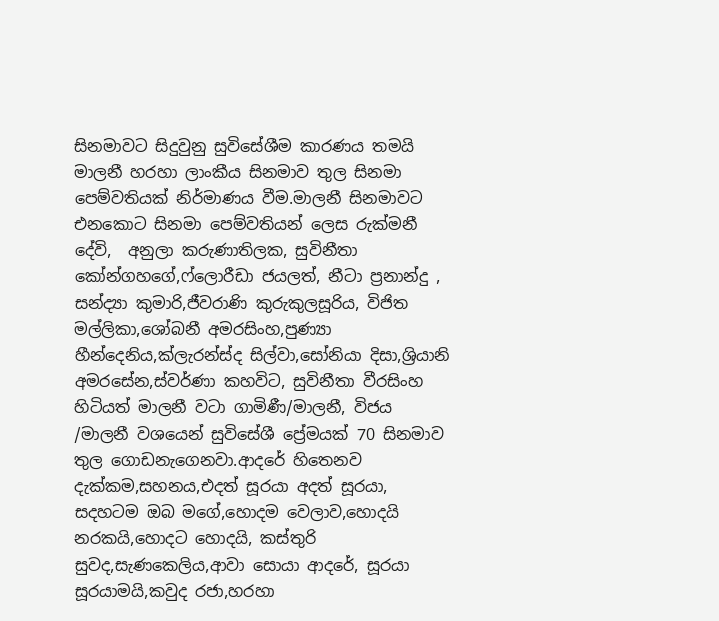සිනමාවට සිදුවුනු සුවිසේශීම කාරණය තමයි මාලනී හරහා ලාංකීය සිනමාව තුල සිනමා පෙම්වතියක් නිර්මාණය වීම.මාලනී සිනමාවට එනකොට සිනමා පෙම්වතියන් ලෙස රුක්මනී දේවි,  අනුලා කරුණාතිලක, සුවිනීතා කෝන්ගහගේ,ෆ්ලොරීඩා ජයලත්, නීටා ප්‍රනාන්දු , සන්ද්‍යා කුමාරි,ජීවරාණි කුරුකුලසූරිය, විජිත මල්ලිකා,ශෝබනී අමරසිංහ,පුණ්‍යා හීන්දෙනිය,ක්ලැරන්ස්ද සිල්වා,සෝනියා දිසා,ශ්‍රියානි අමරසේන,ස්වර්ණා කහවිට, සුවිනීතා වීරසිංහ හිටියත් මාලනී වටා ගාමිණී/මාලනී, විජය /මාලනී වශයෙන් සුවිසේශී ප්‍රේමයක් 70 සිනමාව තුල ගොඩනැගෙනවා.ආදරේ හිතෙනව දැක්කම,සහනය,එදත් සූරයා අදත් සූරයා, සදහටම ඔබ මගේ,හොදම වෙලාව,හොදයි නරකයි,හොදට හොදයි, කස්තුරි සුවද,සැණකෙලිය,ආවා සොයා ආදරේ, සූරයා සූරයාමයි,කවුද රජා,හරහා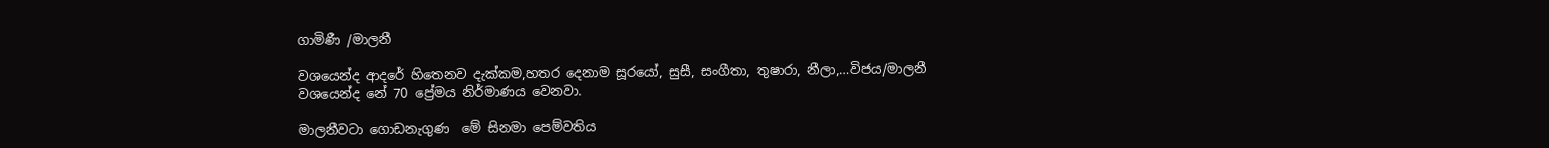ගාමිණී /මාලනී

වශයෙන්ද ආදරේ හිතෙනව දැක්කම,හතර දෙනාම සූරයෝ, සුසී, සංගීතා, තුෂාරා, නීලා,…විජය/මාලනී වශයෙන්ද නේ 70 ප්‍රේමය නිර්මාණය වෙනවා.

මාලනීවටා ගොඩනැගුණ  මේ සිනමා පෙම්වතිය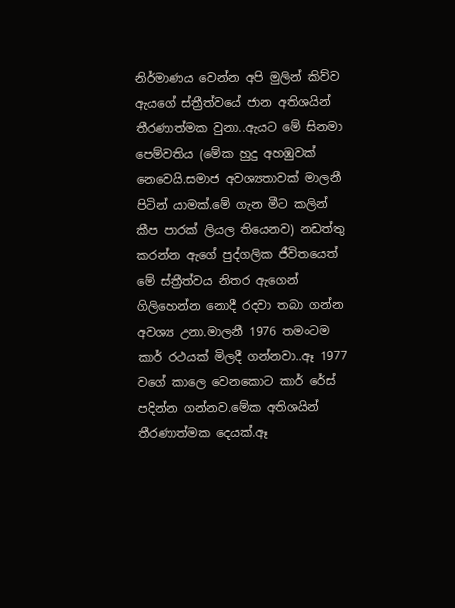නිර්මාණය වෙන්න අපි මුලින් කිව්ව ඇයගේ ස්ත්‍රීත්වයේ ජාන අතිශයින් තීරණාත්මක වුනා..ඇයට මේ සිනමා  පෙම්වතිය (මේක හුදු අහඹුවක් නෙවෙයි.සමාජ අවශ්‍යතාවක් මාලනී පිටින් යාමක්.මේ ගැන මීට කලින් කීප පාරක් ලියල තියෙනව) නඩත්තු කරන්න ඇගේ පුද්ගලික ජීවිතයෙත් මේ ස්ත්‍රීත්වය නිතර ඇගෙන් ගිලිහෙන්න නොදී රදවා තබා ගන්න අවශ්‍ය උනා.මාලනී 1976 තමංටම කාර් රථයක් මිලදී ගන්නවා..ඈ 1977 වගේ කාලෙ වෙනකොට කාර් රේස් පදින්න ගන්නව.මේක අතිශයින් තීරණාත්මක දෙයක්.ඈ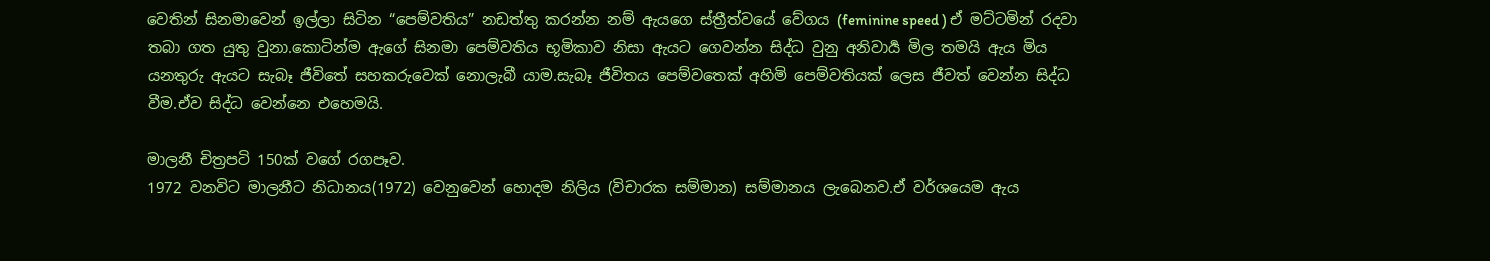වෙතින් සිනමාවෙන් ඉල්ලා සිටින “පෙම්වතිය” නඩත්තු කරන්න නම් ඇයගෙ ස්ත්‍රීත්වයේ වේගය (feminine speed ) ඒ මට්ටමින් රදවා තබා ගත යුතු වුනා.කොටින්ම ඇගේ සිනමා පෙම්වතිය භූමිකාව නිසා ඇයට ගෙවන්න සිද්ධ වුනු අනිවාර්‍ය මිල තමයි ඇය මිය යනතුරු ඇයට සැබෑ ජීවිතේ සහකරුවෙක් නොලැබී යාම.සැබෑ ජීවිතය පෙම්වතෙක් අහිමි පෙම්වතියක් ලෙස ජීවත් වෙන්න සිද්ධ වීම.ඒව සිද්ධ වෙන්නෙ එහෙමයි.

මාලනී චිත්‍රපටි 150ක් වගේ රගපෑව.
1972 වනවිට මාලනීට නිධානය(1972) වෙනුවෙන් හොදම නිලිය (විචාරක සම්මාන) සම්මානය ලැබෙනව.ඒ වර්ශයෙම ඇය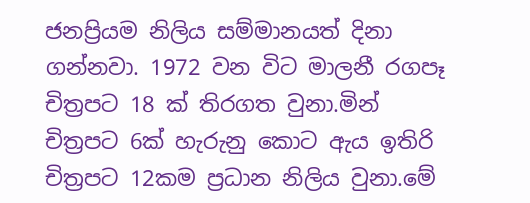ජනප්‍රියම නිලිය සම්මානයත් දිනා ගන්නවා. 1972 වන විට මාලනී රගපෑ චිත්‍රපට 18 ක් තිරගත වුනා.මින් චිත්‍රපට 6ක් හැරුනු කොට ඇය ඉතිරි චිත්‍රපට 12කම ප්‍රධාන නිලිය වුනා.මේ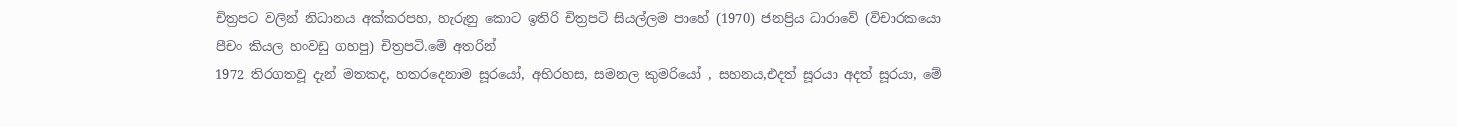චිත්‍රපට වලින් නිධානය අක්කරපහ, හැරුනු කොට ඉතිරි චිත්‍රපටි සියල්ලම පාහේ (1970) ජනප්‍රිය ධාරාවේ (විචාරකයො පීචං කියල හංවඩු ගහපු) චිත්‍රපටි.මේ අතරින්
1972 තිරගතවූ දැන් මතකද, හතරදෙනාම සූරයෝ, අභිරහස, සමනල කුමරියෝ , සහනය,එදත් සූරයා අදත් සූරයා, මේ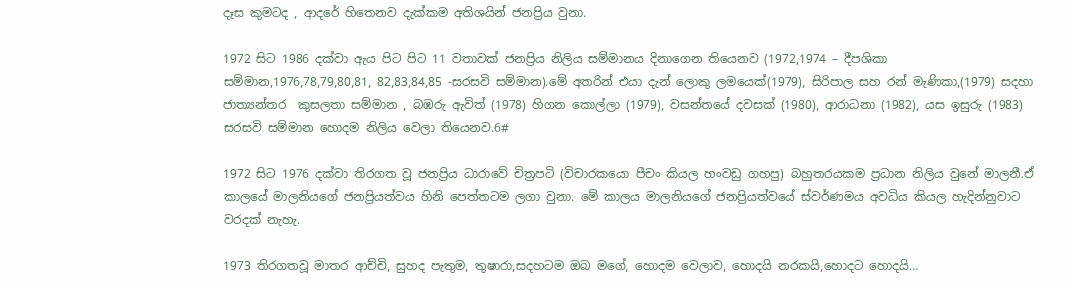දෑස කුමටද , ආදරේ හිතෙනව දැක්කම අතිශයින් ජනප්‍රිය වුනා.

1972 සිට 1986 දක්වා ඇය පිට පිට 11 වතාවක් ජනප්‍රිය නිලිය සම්මානය දිනාගෙන තියෙනව (1972,1974 – දීපශිකා සම්මාන,1976,78,79,80,81, 82,83,84,85 -සරසවි සම්මාන).මේ අතරින් එයා දැන් ලොකු ලමයෙක්(1979), සිරිපාල සහ රන් මැණිකා,(1979) සදහා ජාත්‍යන්තර  කුසලතා සම්මාන , බඹරු ඇවිත් (1978) හිගන කොල්ලා (1979), වසන්‍තයේ දවසක් (1980), ආරාධනා (1982), යස ඉසුරු (1983) සරසවි සම්මාන හොදම නිලිය වෙලා තියෙනව.6#

1972 සිට 1976 දක්වා තිරගත වූ ජනප්‍රිය ධාරාවේ චිත්‍රපටි (විචාරකයො පීචං කියල හංවඩු ගහපු) බහුතරයකම ප්‍රධාන නිලිය වුනේ මාලනී.ඒ කාලයේ මාලනියගේ ජනප්‍රියත්වය හිනි පෙත්තටම ලගා වුනා. මේ කාලය මාලනියගේ ජනප්‍රියත්වයේ ස්වර්ණමය අවධිය කියල හැදින්නුවාට වරදක් නැහැ.

1973 තිරගතවූ මාතර ආච්චි, සුහද පැතුම, තුෂාරා,සදහටම ඔබ මගේ, හොදම වෙලාව, හොදයි නරකයි,හොදට හොදයි…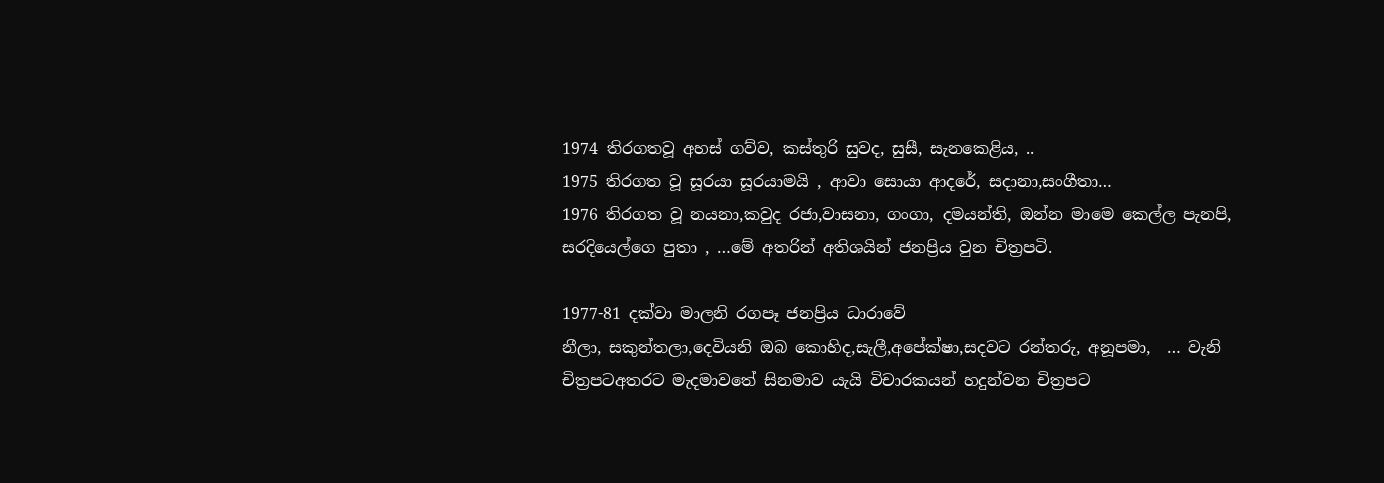1974 තිරගතවූ අහස් ගව්ව, කස්තුරි සුවද, සුසී, සැනකෙළිය, ..
1975 තිරගත වූ සූරයා සූරයාමයි , ආවා සොයා ආදරේ, සදානා,සංගීතා…
1976 තිරගත වූ නයනා,කවුද රජා,වාසනා, ගංගා, දමයන්ති, ඔන්න මාමෙ කෙල්ල පැනපි, සරදියෙල්ගෙ පුතා , …මේ අතරින් අතිශයින් ජනප්‍රිය වුන චිත්‍රපටි.

1977-81 දක්වා මාලනි රගපෑ ජනප්‍රිය ධාරාවේ
නීලා, සකුන්තලා,දෙවියනි ඔබ කොහිද,සැලී,අපේක්ෂා,සදවට රන්තරු, අනූපමා,  … වැනි චිත්‍රපටඅතරට මැදමාවතේ සිනමාව යැයි විචාරකයන් හදුන්වන චිත්‍රපට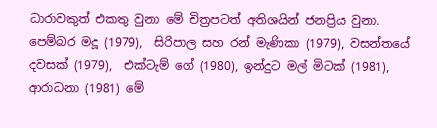ධාරාවකුත් එකතු වුනා මේ චිත්‍රපටත් අතිශයින් ජනප්‍රිය වුනා.
පෙම්බර මදූ (1979),  සිරිපාල සහ රන් මැණිකා (1979), වසන්තයේ දවසක් (1979),  එක්ටැම් ගේ (1980), ඉන්දුට මල් මිටක් (1981), ආරාධනා (1981) මේ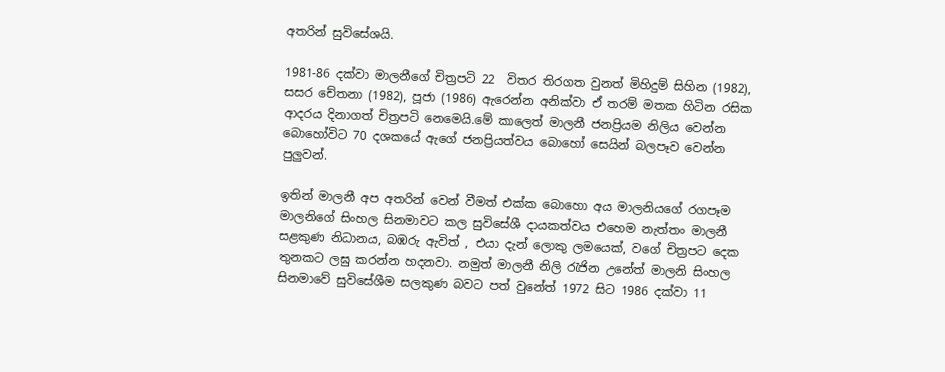අතරින් සුවිසේශයි.

1981-86 දක්වා මාලනීගේ චිත්‍රපටි 22  විතර තිරගත වුනත් මිහිදුම් සිහින (1982), සසර චේතනා (1982), පූජා (1986) ඇරෙන්න අනික්වා ඒ තරම් මතක හිටින රසික ආදරය දිනාගත් චිත්‍රපටි නෙමෙයි.මේ කාලෙත් මාලනී ජනප්‍රියම නිලිය වෙන්න බොහෝවිට 70 දශකයේ ඇගේ ජනප්‍රියත්වය බොහෝ සෙයින් බලපෑව වෙන්න පුලුවන්.

ඉතින් මාලනී අප අතරින් වෙන් වීමත් එක්ක බොහො අය මාලනියගේ රගපෑම මාලනිගේ සිංහල සිනමාවට කල සුවිසේශී දායකත්වය එහෙම නැත්තං මාලනී සළකුණ නිධානය, බඹරු ඇවිත් , එයා දැන් ලොකු ලමයෙක්, වගේ චිත්‍රපට දෙක තුනකට ලඝු කරන්න හදනවා. නමුත් මාලනී නිලි රැජින උනේත් මාලනි සිංහල සිනමාවේ සුවිසේශීම සලකුණ බවට පත් වුනේත් 1972 සිට 1986 දක්වා 11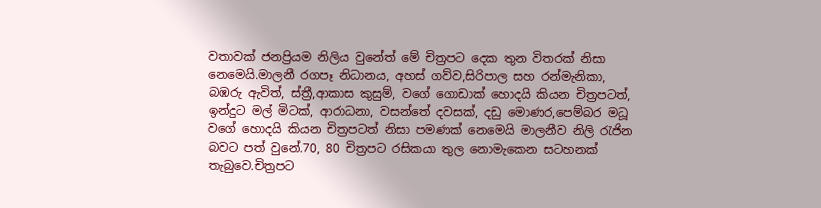වතාවක් ජනප්‍රියම නිලිය වුනේත් මේ චිත්‍රපට දෙක තුන විතරක් නිසා නෙමෙයි.මාලනී රගපෑ නිධානය, අහස් ගව්ව,සිරිපාල සහ රන්මැනිකා, බඹරු ඇවිත්, ස්ත්‍රී,ආකාස කුසුම්, වගේ ගොඩාක් හොදයි කියන චිත්‍රපටත්, ඉන්දුට මල් මිටක්, ආරාධනා, වසන්තේ දවසක්, දඩු මොණර,පෙම්බර මධූ වගේ හොදයි කියන චිත්‍රපටත් නිසා පමණක් නෙමෙයි මාලනීව නිලි රැජින බවට පත් වුනේ.70, 80 චිත්‍රපට රසිකයා තුල නොමැකෙන සටහනක් තැබුවෙ.චිත්‍රපට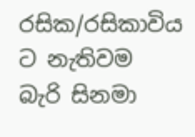රසික/රසිකාවිය ට නැතිවම බැරි සිනමා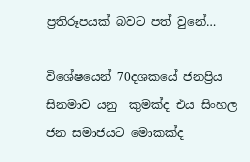ප්‍රතිරූපයක් බවට පත් වුනේ…

විශේෂයෙන් 70දශකයේ ජනප්‍රිය සිනමාව යනු  කුමක්ද එය සිංහල ජන සමාජයට මොකක්ද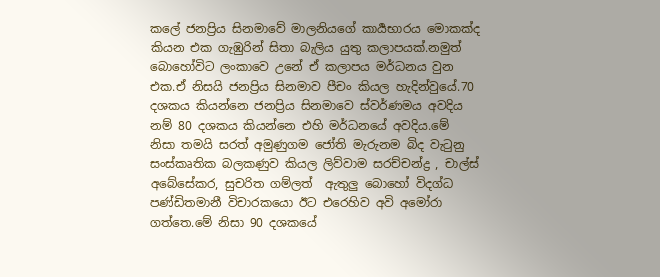කලේ ජනප්‍රිය සිනමාවේ මාලනියගේ කාර්‍යභාරය මොකක්ද කියන එක ගැඹුරින් සිතා බැලිය යුතු කලාපයක්.නමුත් බොහෝවිට ලංකාවෙ උනේ ඒ කලාපය මර්ධනය වුන එක.ඒ නිසයි ජනප්‍රිය සිනමාව පීචං කියල හැදින්වුයේ.70 දශකය කියන්නෙ ජනප්‍රිය සිනමාවෙ ස්වර්ණමය අවදිය නම් 80 දශකය කියන්නෙ එහි මර්ධනයේ අවදිය.මේ නිසා තමයි සරත් අමුණුගම ජෝති මැරුනම බිද වැටුනු සංස්කෘතික බලකණුව කියල ලිව්වාම සරච්චන්ද්‍ර , චාල්ස් අබේසේකර, සුචරිත ගම්ලත්  ඇතුලු බොහෝ විදග්ධ පණ්ඩිතමානී විචාරකයො ඊට එරෙහිව අවි අමෝරා ගත්තෙ.මේ නිසා 90 දශකයේ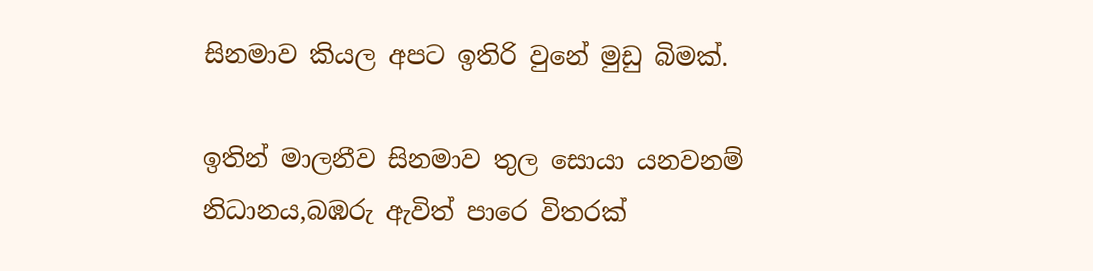සිනමාව කියල අපට ඉතිරි වුනේ මුඩු බිමක්.

ඉතින් මාලනීව සිනමාව තුල සොයා යනවනම් නිධානය,බඹරු ඇවිත් පාරෙ විතරක්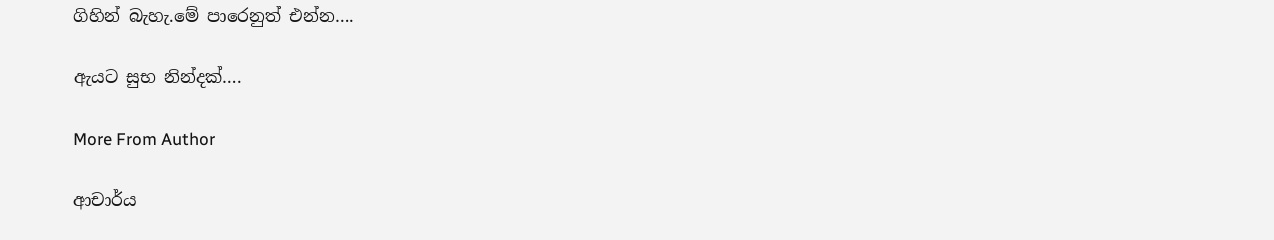ගිහින් බැහැ.මේ පාරෙනුත් එන්න….

ඇයට සුභ නින්දක්….

More From Author

ආචාර්ය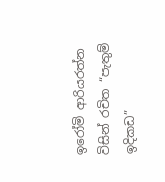ඉරෝමි ආරියරත්න විසින් රචිත “පැතුම් ඉදිකඩ”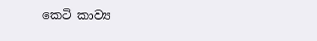කෙටි කාව්‍ය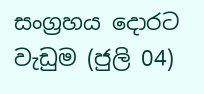සංග්‍රහය දොරට වැඩුම (ජුලි 04)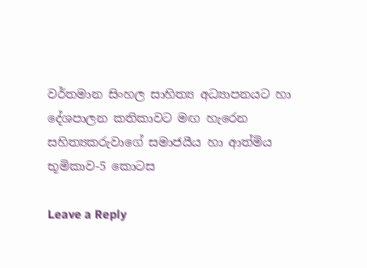වර්තමාන සිංහල සාහිත්‍ය අධ්‍යාපනයට හා දේශපාලන කතිකාවට මඟ හැරෙන සහිත්‍යකරුවාගේ සමාජයීය හා ආත්මිය භූමිකාව-5 කොටස

Leave a Reply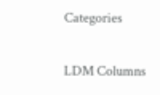Categories

LDM Columns